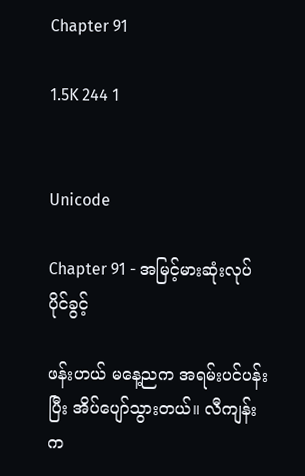Chapter 91

1.5K 244 1


Unicode

Chapter 91 - အမြင့်မားဆုံးလုပ်ပိုင်ခွင့်

ဖန်းဟယ် မနေ့ညက အရမ်းပင်ပန်းပြီး အိပ်ပျော်သွားတယ်။ လီကျန်းက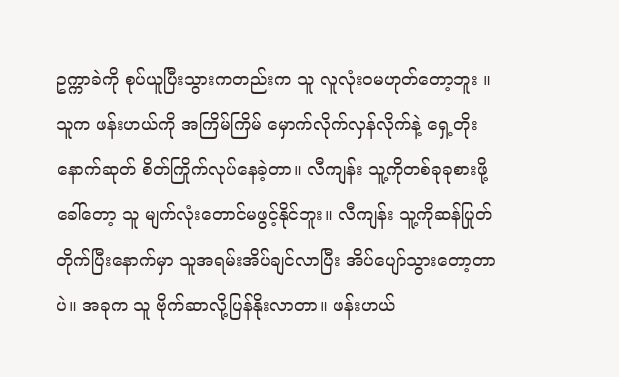ဥက္ကာခဲကို စုပ်ယူပြီးသွားကတည်းက သူ လူလုံးဝမဟုတ်တော့ဘူး ။သူက ဖန်းဟယ်ကို အကြိမ်ကြိမ် မှောက်လိုက်လှန်လိုက်နဲ့ ရှေ့တိုးနောက်ဆုတ် စိတ်ကြိုက်လုပ်နေခဲ့တာ။ လီကျန်း သူ့ကိုတစ်ခုခုစားဖို့ခေါ်တော့ သူ မျက်လုံးတောင်မဖွင့်နိုင်ဘူး။ လီကျန်း သူ့ကိုဆန်ပြုတ်တိုက်ပြီးနောက်မှာ သူအရမ်းအိပ်ချင်လာပြီး အိပ်ပျော်သွားတော့တာပဲ။ အခုက သူ ဗိုက်ဆာလို့ပြန်နိုးလာတာ။ ဖန်းဟယ်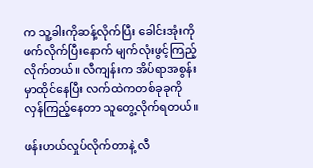က သူ့ခါးကိုဆန့်လိုက်ပြီး ခေါင်းအုံးကိုဖက်လိုက်ပြီးနောက် မျက်လုံးဖွင့်ကြည့်လိုက်တယ်။ လီကျန်းက အိပ်ရာအစွန်းမှာထိုင်နေပြီး လက်ထဲကတစ်ခုခုကို  လှန်ကြည့်နေတာ သူတွေ့လိုက်ရတယ်။

ဖန်းဟယ်လှုပ်လိုက်တာနဲ့ လီ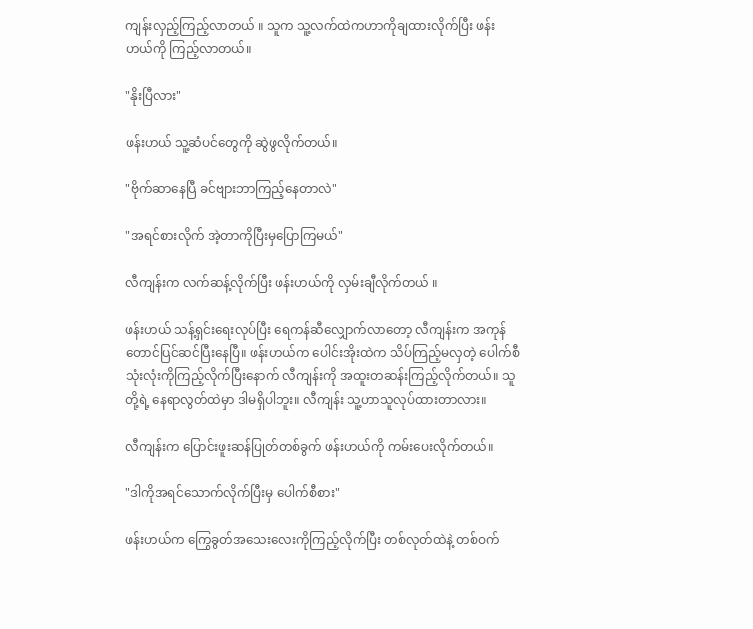ကျန်းလှည့်ကြည့်လာတယ် ။ သူက သူ့လက်ထဲကဟာကိုချထားလိုက်ပြီး ဖန်းဟယ်ကို ကြည့်လာတယ်။

"နိုးပြီလား"

ဖန်းဟယ် သူ့ဆံပင်တွေကို ဆွဲဖွလိုက်တယ်။

"ဗိုက်ဆာနေပြီ ခင်ဗျားဘာကြည့်နေတာလဲ"

"အရင်စားလိုက် အဲ့တာကိုပြီးမှပြောကြမယ်"

လီကျန်းက လက်ဆန့်လိုက်ပြီး ဖန်းဟယ်ကို လှမ်းချီလိုက်တယ် ။

ဖန်းဟယ် သန့်ရှင်းရေးလုပ်ပြီး ရေကန်ဆီလျှောက်လာတော့ လီကျန်းက အကုန်တောင်ပြင်ဆင်ပြီးနေပြီ။ ဖန်းဟယ်က ပေါင်းအိုးထဲက သိပ်ကြည့်မလှတဲ့ ပေါက်စီသုံးလုံးကိုကြည့်လိုက်ပြီးနောက် လီကျန်းကို အထူးတဆန်းကြည့်လိုက်တယ်။ သူတို့ရဲ့ နေရာလွတ်ထဲမှာ ဒါမရှိပါဘူး။ လီကျန်း သူ့ဟာသူလုပ်ထားတာလား။

လီကျန်းက ပြောင်းဖူးဆန်ပြုတ်တစ်ခွက် ဖန်းဟယ်ကို ကမ်းပေးလိုက်တယ်။

"ဒါကိုအရင်သောက်လိုက်ပြီးမှ ပေါက်စီစား"

ဖန်းဟယ်က ကြွေခွတ်အသေးလေးကိုကြည့်လိုက်ပြီး တစ်လုတ်ထဲနဲ့ တစ်ဝက်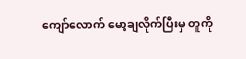ကျော်လောက် မော့ချလိုက်ပြီးမှ တူကို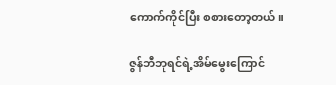ကောက်ကိုင်ပြီး စစားတော့တယ်။

ဇွန်ဘီဘုရင်ရဲ့အိမ်မွေးကြောင်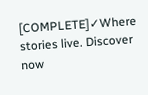[COMPLETE]✓Where stories live. Discover now